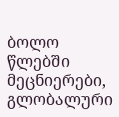ბოლო წლებში მეცნიერები, გლობალური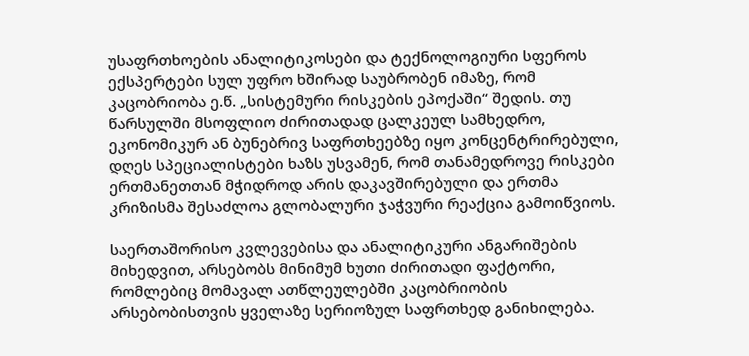უსაფრთხოების ანალიტიკოსები და ტექნოლოგიური სფეროს ექსპერტები სულ უფრო ხშირად საუბრობენ იმაზე, რომ კაცობრიობა ე.წ. „სისტემური რისკების ეპოქაში“ შედის. თუ წარსულში მსოფლიო ძირითადად ცალკეულ სამხედრო, ეკონომიკურ ან ბუნებრივ საფრთხეებზე იყო კონცენტრირებული, დღეს სპეციალისტები ხაზს უსვამენ, რომ თანამედროვე რისკები ერთმანეთთან მჭიდროდ არის დაკავშირებული და ერთმა კრიზისმა შესაძლოა გლობალური ჯაჭვური რეაქცია გამოიწვიოს.

საერთაშორისო კვლევებისა და ანალიტიკური ანგარიშების მიხედვით, არსებობს მინიმუმ ხუთი ძირითადი ფაქტორი, რომლებიც მომავალ ათწლეულებში კაცობრიობის არსებობისთვის ყველაზე სერიოზულ საფრთხედ განიხილება.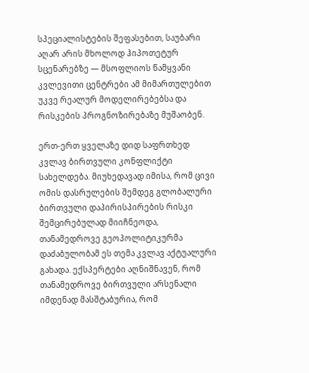სპეციალისტების შეფასებით, საუბარი აღარ არის მხოლოდ ჰიპოთეტურ სცენარებზე — მსოფლიოს წამყვანი კვლევითი ცენტრები ამ მიმართულებით უკვე რეალურ მოდელირებებსა და რისკების პროგნოზირებაზე მუშაობენ.

ერთ-ერთ ყველაზე დიდ საფრთხედ კვლავ ბირთვული კონფლიქტი სახელდება. მიუხედავად იმისა, რომ ცივი ომის დასრულების შემდეგ გლობალური ბირთვული დაპირისპირების რისკი შემცირებულად მიიჩნეოდა, თანამედროვე გეოპოლიტიკურმა დაძაბულობამ ეს თემა კვლავ აქტუალური გახადა. ექსპერტები აღნიშნავენ, რომ თანამედროვე ბირთვული არსენალი იმდენად მასშტაბურია, რომ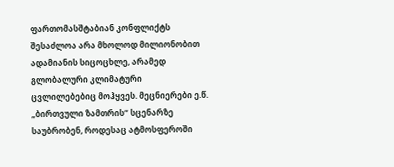ფართომასშტაბიან კონფლიქტს შესაძლოა არა მხოლოდ მილიონობით ადამიანის სიცოცხლე, არამედ გლობალური კლიმატური ცვლილებებიც მოჰყვეს. მეცნიერები ე.წ. „ბირთვული ზამთრის“ სცენარზე საუბრობენ, როდესაც ატმოსფეროში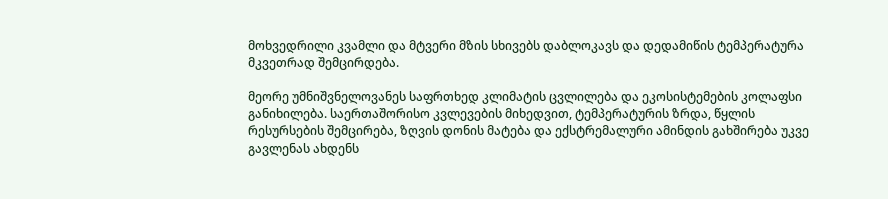მოხვედრილი კვამლი და მტვერი მზის სხივებს დაბლოკავს და დედამიწის ტემპერატურა მკვეთრად შემცირდება.

მეორე უმნიშვნელოვანეს საფრთხედ კლიმატის ცვლილება და ეკოსისტემების კოლაფსი განიხილება. საერთაშორისო კვლევების მიხედვით, ტემპერატურის ზრდა, წყლის რესურსების შემცირება, ზღვის დონის მატება და ექსტრემალური ამინდის გახშირება უკვე გავლენას ახდენს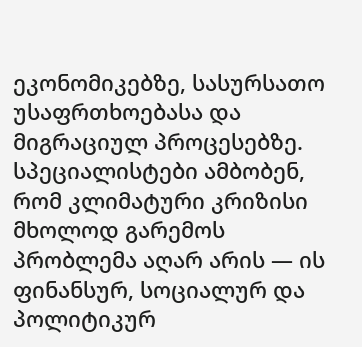ეკონომიკებზე, სასურსათო უსაფრთხოებასა და მიგრაციულ პროცესებზე. სპეციალისტები ამბობენ, რომ კლიმატური კრიზისი მხოლოდ გარემოს პრობლემა აღარ არის — ის ფინანსურ, სოციალურ და პოლიტიკურ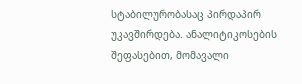სტაბილურობასაც პირდაპირ უკავშირდება. ანალიტიკოსების შეფასებით, მომავალი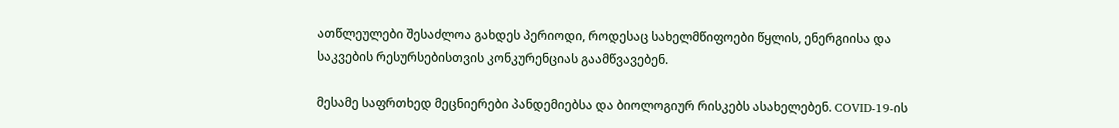ათწლეულები შესაძლოა გახდეს პერიოდი, როდესაც სახელმწიფოები წყლის, ენერგიისა და საკვების რესურსებისთვის კონკურენციას გაამწვავებენ.

მესამე საფრთხედ მეცნიერები პანდემიებსა და ბიოლოგიურ რისკებს ასახელებენ. COVID-19-ის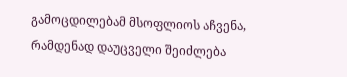გამოცდილებამ მსოფლიოს აჩვენა, რამდენად დაუცველი შეიძლება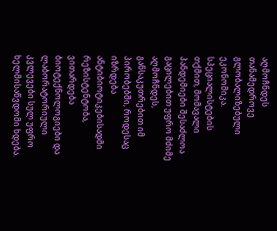აღმოჩნდეს თანამედროვე გლობალიზებული ეკონომიკა. სპეციალისტების თქმით, მომავალი პანდემიები შესაძლოა გაცილებით უფრო მძიმე აღმოჩნდეს, განსაკუთრებით იმ პირობებში, როდესაც იზრდება ანტიბიოტიკებისადმი რეზისტენტობა, ვითარდება ბიოტექნოლოგიები და ლაბორატორიული კვლევები სულ უფრო ხელმისაწვდომი ხდება.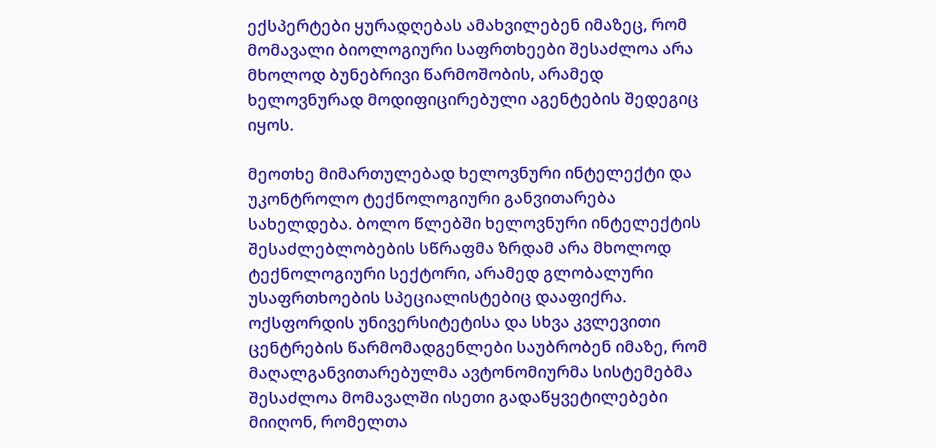ექსპერტები ყურადღებას ამახვილებენ იმაზეც, რომ მომავალი ბიოლოგიური საფრთხეები შესაძლოა არა მხოლოდ ბუნებრივი წარმოშობის, არამედ ხელოვნურად მოდიფიცირებული აგენტების შედეგიც იყოს.

მეოთხე მიმართულებად ხელოვნური ინტელექტი და უკონტროლო ტექნოლოგიური განვითარება სახელდება. ბოლო წლებში ხელოვნური ინტელექტის შესაძლებლობების სწრაფმა ზრდამ არა მხოლოდ ტექნოლოგიური სექტორი, არამედ გლობალური უსაფრთხოების სპეციალისტებიც დააფიქრა. ოქსფორდის უნივერსიტეტისა და სხვა კვლევითი ცენტრების წარმომადგენლები საუბრობენ იმაზე, რომ მაღალგანვითარებულმა ავტონომიურმა სისტემებმა შესაძლოა მომავალში ისეთი გადაწყვეტილებები მიიღონ, რომელთა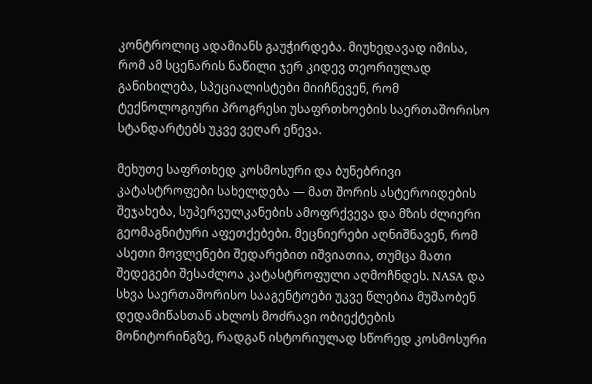კონტროლიც ადამიანს გაუჭირდება. მიუხედავად იმისა, რომ ამ სცენარის ნაწილი ჯერ კიდევ თეორიულად განიხილება, სპეციალისტები მიიჩნევენ, რომ ტექნოლოგიური პროგრესი უსაფრთხოების საერთაშორისო სტანდარტებს უკვე ვეღარ ეწევა.

მეხუთე საფრთხედ კოსმოსური და ბუნებრივი კატასტროფები სახელდება — მათ შორის ასტეროიდების შეჯახება, სუპერვულკანების ამოფრქვევა და მზის ძლიერი გეომაგნიტური აფეთქებები. მეცნიერები აღნიშნავენ, რომ ასეთი მოვლენები შედარებით იშვიათია, თუმცა მათი შედეგები შესაძლოა კატასტროფული აღმოჩნდეს. NASA და სხვა საერთაშორისო სააგენტოები უკვე წლებია მუშაობენ დედამიწასთან ახლოს მოძრავი ობიექტების მონიტორინგზე, რადგან ისტორიულად სწორედ კოსმოსური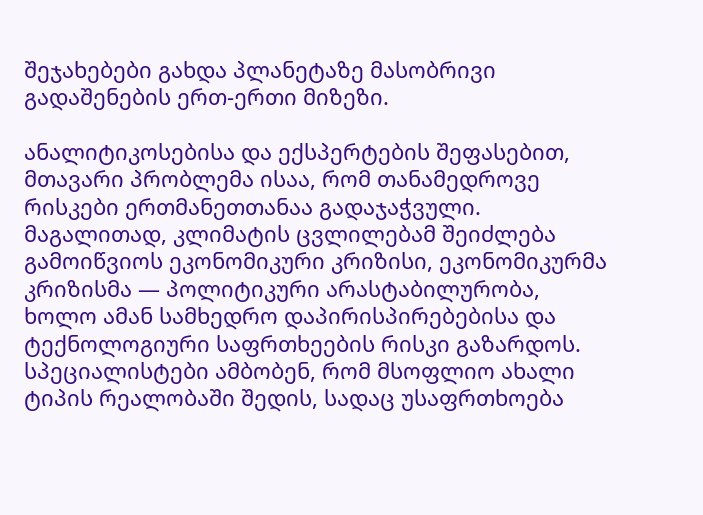შეჯახებები გახდა პლანეტაზე მასობრივი გადაშენების ერთ-ერთი მიზეზი.

ანალიტიკოსებისა და ექსპერტების შეფასებით, მთავარი პრობლემა ისაა, რომ თანამედროვე რისკები ერთმანეთთანაა გადაჯაჭვული. მაგალითად, კლიმატის ცვლილებამ შეიძლება გამოიწვიოს ეკონომიკური კრიზისი, ეკონომიკურმა კრიზისმა — პოლიტიკური არასტაბილურობა, ხოლო ამან სამხედრო დაპირისპირებებისა და ტექნოლოგიური საფრთხეების რისკი გაზარდოს. სპეციალისტები ამბობენ, რომ მსოფლიო ახალი ტიპის რეალობაში შედის, სადაც უსაფრთხოება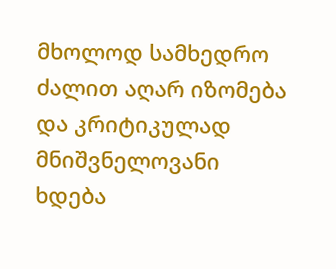მხოლოდ სამხედრო ძალით აღარ იზომება და კრიტიკულად მნიშვნელოვანი ხდება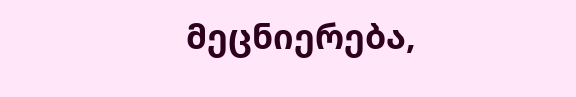მეცნიერება,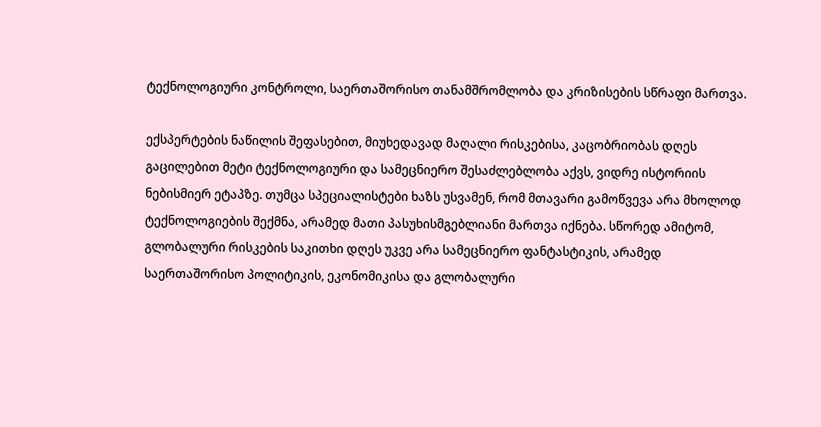ტექნოლოგიური კონტროლი, საერთაშორისო თანამშრომლობა და კრიზისების სწრაფი მართვა.

ექსპერტების ნაწილის შეფასებით, მიუხედავად მაღალი რისკებისა, კაცობრიობას დღეს გაცილებით მეტი ტექნოლოგიური და სამეცნიერო შესაძლებლობა აქვს, ვიდრე ისტორიის ნებისმიერ ეტაპზე. თუმცა სპეციალისტები ხაზს უსვამენ, რომ მთავარი გამოწვევა არა მხოლოდ ტექნოლოგიების შექმნა, არამედ მათი პასუხისმგებლიანი მართვა იქნება. სწორედ ამიტომ, გლობალური რისკების საკითხი დღეს უკვე არა სამეცნიერო ფანტასტიკის, არამედ საერთაშორისო პოლიტიკის, ეკონომიკისა და გლობალური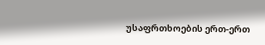უსაფრთხოების ერთ-ერთ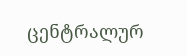ცენტრალურ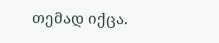თემად იქცა.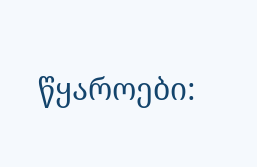წყაროები: